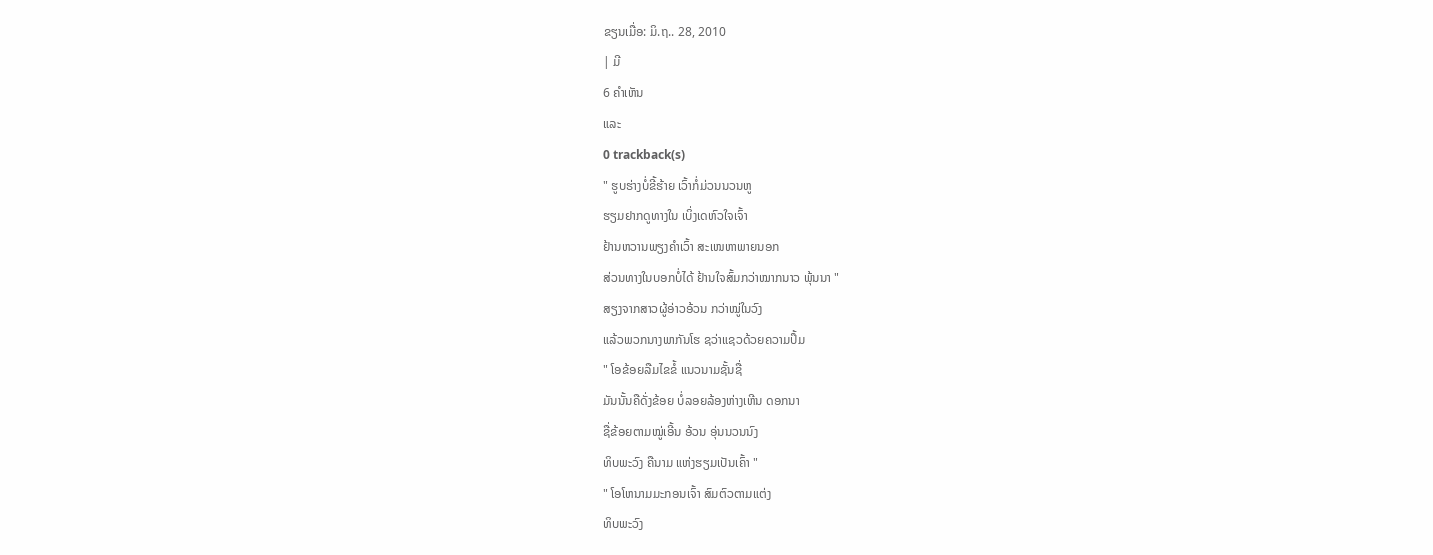ຂຽນເມື່ອ: ມິ.ຖ.. 28, 2010
| ມີ
6 ຄຳເຫັນ
ແລະ
0 trackback(s)
" ຮູບຮ່າງບໍ່ຂີ້ຮ້າຍ ເວົ້າກໍ່ມ່ວນນວນຫູ
ຮຽມຢາກດູທາງໃນ ເບິ່ງເດຫົວໃຈເຈົ້າ
ຢ້ານຫວານພຽງຄຳເວົ້າ ສະເໜຫາພາຍນອກ
ສ່ວນທາງໃນບອກບໍ່ໄດ້ ຢ້ານໃຈສົ້ມກວ່າໝາກນາວ ພຸ້ນນາ "
ສຽງຈາກສາວຜູ້ອ່າວອ້ວນ ກວ່າໝູ່ໃນວົງ
ແລ້ວພວກນາງພາກັນໂຮ ຊວ່າແຊວດ້ວຍຄວາມປຶ້ມ
" ໂອຂ້ອຍລືມໄຂຂໍ້ ແນວນາມຊັ້ນຊື່
ມັນນັ້ນຄືດັ່ງຂ້ອຍ ບໍ່ລອຍລ້ອງຫ່າງເຫີນ ດອກນາ
ຊື່ຂ້ອຍຕາມໝູ່ເອີ້ນ ອ້ວນ ອຸ່ນນວນນົງ
ທິບພະວົງ ຄືນາມ ແຫ່ງຮຽມເປັນເຄົ້າ "
" ໂອໂຫນາມມະກອນເຈົ້າ ສົມຕົວຕາມແຕ່ງ
ທິບພະວົງ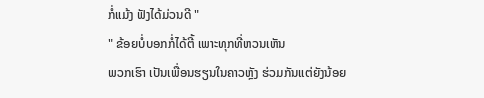ກໍ່ແມ້ງ ຟັງໄດ້ມ່ວນດີ "
" ຂ້ອຍບໍ່ບອກກໍ່ໄດ້ຕີ້ ເພາະທຸກທີ່ຫວນເຫັນ
ພວກເຮົາ ເປັນເພື່ອນຮຽນໃນຄາວຫຼັງ ຮ່ວມກັນແຕ່ຍັງນ້ອຍ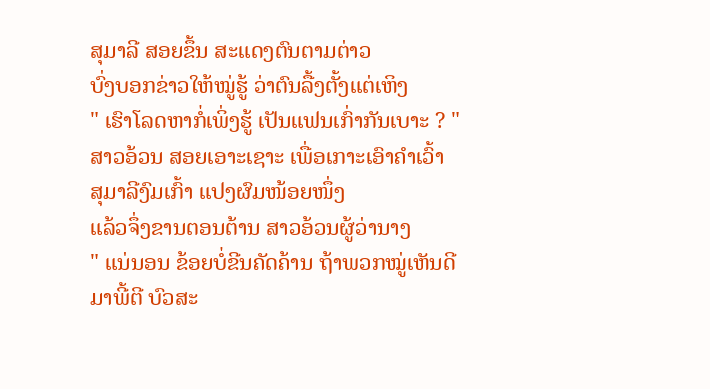ສຸມາລີ ສອຍຂຶ້ນ ສະແດງຕົນຕາມຕ່າວ
ບົ່ງບອກຂ່າວໃຫ້ໝູ່ຮູ້ ວ່າຕົນລື້ງຕັ້ງແຕ່ເຫິງ
" ເຮົາໂລດຫາກໍ່ເພິ່ງຮູ້ ເປັນແຟນເກົ່າກັນເບາະ ? "
ສາວອ້ວນ ສອຍເອາະເຊາະ ເພື່ອເກາະເອົາຄໍາເວົ້າ
ສຸມາລີງົມເກົ້າ ແປງຜົມໜ້ອຍໜຶ່ງ
ແລ້ວຈຶ່ງຂານຕອນຕ້ານ ສາວອ້ວນຜູ້ວ່ານາງ
" ແນ່ນອນ ຂ້ອຍບໍ່ຂີນຄັດຄ້ານ ຖ້າພວກໝູ່ເຫັນດີ
ມາພີ້ຕີ ບົວສະ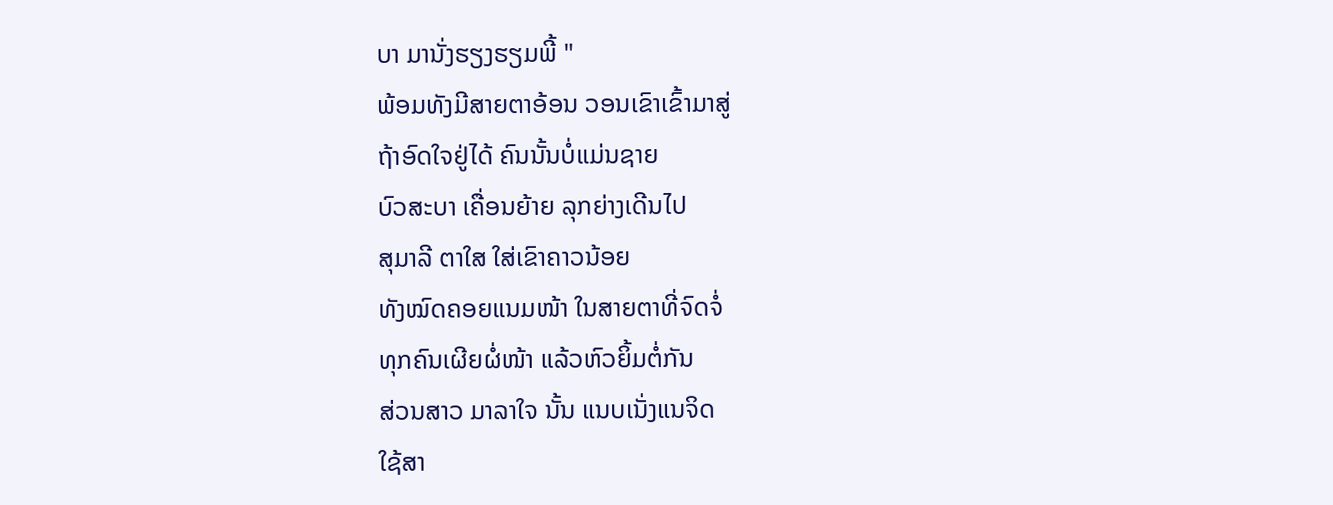ບາ ມານັ່ງຮຽງຮຽມພີ້ "
ພ້ອມທັງມີສາຍຕາອ້ອນ ວອນເຂົາເຂົ້າມາສູ່
ຖ້າອົດໃຈຢູ່ໄດ້ ຄົນນັ້ນບໍ່ແມ່ນຊາຍ
ບົວສະບາ ເຄື່ອນຍ້າຍ ລຸກຍ່າງເດີນໄປ
ສຸມາລີ ຕາໃສ ໃສ່ເຂົາຄາວນ້ອຍ
ທັງໝົດຄອຍແນມໜ້າ ໃນສາຍຕາທີ່ຈົດຈໍ່
ທຸກຄົນເຜີຍຜໍ່ໜ້າ ແລ້ວຫົວຍິ້ມຕໍ່ກັນ
ສ່ວນສາວ ມາລາໃຈ ນັ້ນ ແນບເນັ່ງແນຈິດ
ໃຊ້ສາ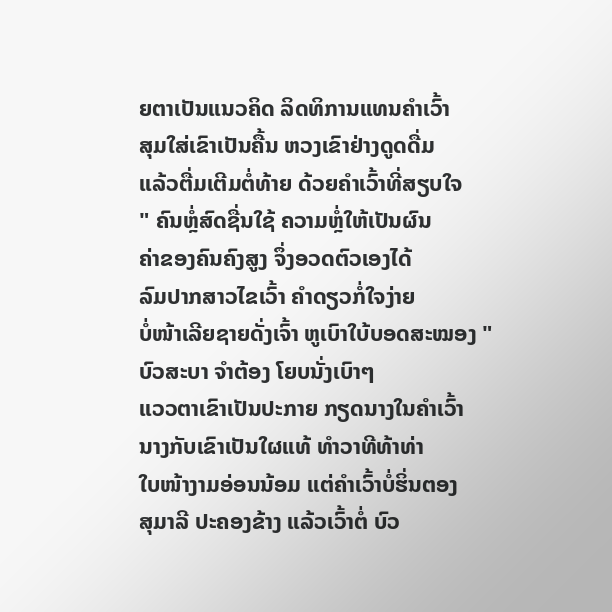ຍຕາເປັນແນວຄິດ ລິດທິການແທນຄຳເວົ້າ
ສຸມໃສ່ເຂົາເປັນຄື້ນ ຫວງເຂົາຢ່າງດູດດື່ມ
ແລ້ວຕື່ມເຕີມຕໍ່ທ້າຍ ດ້ວຍຄຳເວົ້າທີ່ສຽບໃຈ
" ຄົນຫຼໍ່ສົດຊື່ນໃຊ້ ຄວາມຫຼໍ່ໃຫ້ເປັນຜົນ
ຄ່າຂອງຄົນຄົງສູງ ຈຶ່ງອວດຕົວເອງໄດ້
ລົມປາກສາວໄຂເວົ້າ ຄຳດຽວກໍ່ໃຈງ່າຍ
ບໍ່ໜ້າເລີຍຊາຍດັ່ງເຈົ້າ ຫູເບົາໃບ້ບອດສະໝອງ "
ບົວສະບາ ຈຳຕ້ອງ ໂຍບນັ່ງເບົາໆ
ແວວຕາເຂົາເປັນປະກາຍ ກຽດນາງໃນຄຳເວົ້າ
ນາງກັບເຂົາເປັນໃຜແທ້ ທຳວາທີທ້າທ່າ
ໃບໜ້າງາມອ່ອນນ້ອມ ແຕ່ຄຳເວົ້າບໍ່ຮິ່ນຕອງ
ສຸມາລີ ປະຄອງຂ້າງ ແລ້ວເວົ້າຕໍ່ ບົວ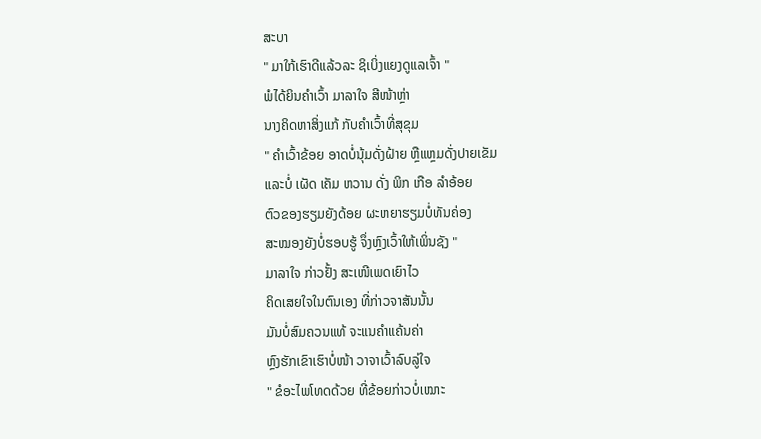ສະບາ
" ມາໃກ້ເຮົາດີແລ້ວລະ ຊິເບິ່ງແຍງດູແລເຈົ້າ "
ພໍໄດ້ຍິນຄຳເວົ້າ ມາລາໃຈ ສີໜ້າຫຼ່າ
ນາງຄິດຫາສິ່ງແກ້ ກັບຄຳເວົ້າທີ່ສຸຂຸມ
" ຄຳເວົ້າຂ້ອຍ ອາດບໍ່ນຸ້ມດັ່ງຝ້າຍ ຫຼືແຫຼມດັ່ງປາຍເຂັມ
ແລະບໍ່ ເຜັດ ເຄັມ ຫວານ ດັ່ງ ພິກ ເກືອ ລຳອ້ອຍ
ຕົວຂອງຮຽມຍັງດ້ອຍ ຜະຫຍາຮຽມບໍ່ທັນຄ່ອງ
ສະໝອງຍັງບໍ່ຮອບຮູ້ ຈຶ່ງຫຼົງເວົ້າໃຫ້ເພິ່ນຊັງ "
ມາລາໃຈ ກ່າວຢັ້ງ ສະເໜີເພດເຍົາໄວ
ຄິດເສຍໃຈໃນຕົນເອງ ທີ່ກ່າວຈາສັນນັ້ນ
ມັນບໍ່ສົມຄວນແທ້ ຈະແນຄຳແຄ້ນຄ່າ
ຫຼົງຮັກເຂົາເຮົາບໍ່ໜ້າ ວາຈາເວົ້າລົບລູ່ໃຈ
" ຂໍອະໄພໂທດດ້ວຍ ທີ່ຂ້ອຍກ່າວບໍ່ເໝາະ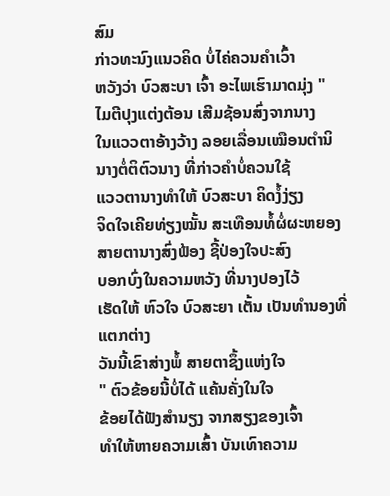ສົມ
ກ່າວທະນົງແນວຄິດ ບໍ່ໄຄ່ຄວນຄຳເວົ້າ
ຫວັງວ່າ ບົວສະບາ ເຈົ້າ ອະໄພເຮົາມາດມຸ່ງ "
ໄມຕີປຸງແຕ່ງຕ້ອນ ເສີມຊ້ອນສົ່ງຈາກນາງ
ໃນແວວຕາອ້າງວ້າງ ລອຍເລື່ອນເໝືອນຕຳນິ
ນາງຕໍ່ຕິຕົວນາງ ທີ່ກ່າວຄຳບໍ່ຄວນໃຊ້
ແວວຕານາງທຳໃຫ້ ບົວສະບາ ຄິດງໍ້ງ່ຽງ
ຈິດໃຈເຄີຍທ່ຽງໝັ້ນ ສະເທືອນທໍ້ຜໍ່ຜະຫຍອງ
ສາຍຕານາງສົ່ງຟ້ອງ ຊີ້ປ່ອງໃຈປະສົງ
ບອກບົ່ງໃນຄວາມຫວັງ ທີ່ນາງປອງໄວ້
ເຮັດໃຫ້ ຫົວໃຈ ບົວສະຍາ ເຕັ້ນ ເປັນທຳນອງທີ່ແຕກຕ່າງ
ວັນນີ້ເຂົາສ່າງພໍ້ ສາຍຕາຊຶ້ງແຫ່ງໃຈ
" ຕົວຂ້ອຍນີ້ບໍ່ໄດ້ ແຄ້ນຄັ່ງໃນໃຈ
ຂ້ອຍໄດ້ຟັງສຳນຽງ ຈາກສຽງຂອງເຈົ້າ
ທຳໃຫ້ຫາຍຄວາມເສົ້າ ບັນເທົາຄວາມ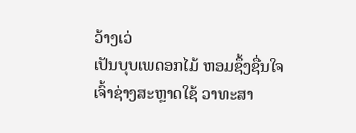ວ້າງເວ່
ເປັນບຸບເພດອກໄມ້ ຫອມຊຶ້ງຊື່ນໃຈ
ເຈົ້າຊ່າງສະຫຼາດໃຊ້ ວາທະສາ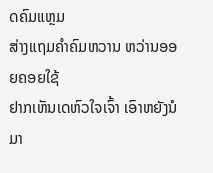ດຄົມແຫຼມ
ສ່າງແຖມຄຳຄົມຫວານ ຫວ່ານອອຍຄອຍໃຊ້
ຢາກເຫັນເດຫົວໃຈເຈົ້າ ເອົາຫຍັງນໍມາ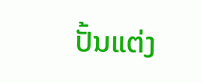ປັ້ນແຕ່ງ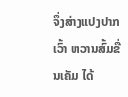ຈຶ່ງສ່າງແປງປາກເວົ້າ ຫວານສົ້ມຂື່ນເຄັມ ໄດ້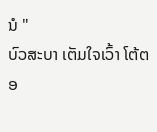ນໍ "
ບົວສະບາ ເຕັມໃຈເວົ້າ ໂຕ້ຕອ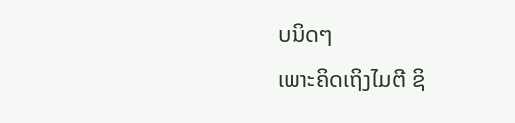ບນິດໆ
ເພາະຄິດເຖິງໄມຕີ ຊິ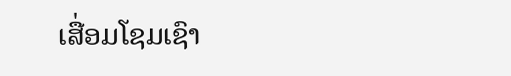ເສື່ອມໂຊມເຊົາ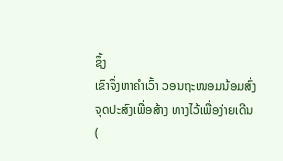ຊຶ້ງ
ເຂົາຈຶ່ງຫາຄຳເວົ້າ ວອນຖະໜອມນ້ອມສົ່ງ
ຈຸດປະສົງເພື່ອສ້າງ ທາງໄວ້ເພື່ອງ່າຍເດີນ
(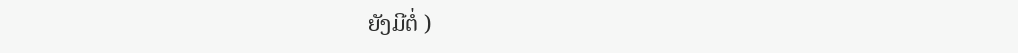ຍັງມີຕໍ່ )